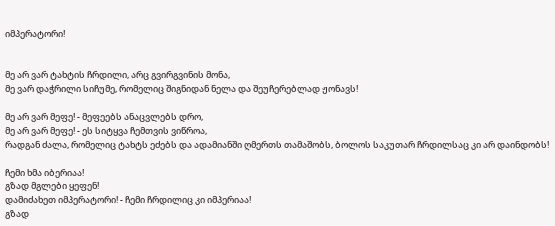იმპერატორი!


მე არ ვარ ტახტის ჩრდილი, არც გვირგვინის მონა,
მე ვარ დაჭრილი სიჩუმე, რომელიც შიგნიდან ნელა და შეუჩერებლად ჟონავს!

მე არ ვარ მეფე! - მეფეებს ანაცვლებს დრო,
მე არ ვარ მეფე! - ეს სიტყვა ჩემთვის ვიწროა,
რადგან ძალა, რომელიც ტახტს ეძებს და ადამიანში ღმერთს თამაშობს, ბოლოს საკუთარ ჩრდილსაც კი არ დაინდობს!

ჩემი ხმა იბერიაა!
გზად მგლები ყეფენ!
დამიძახეთ იმპერატორი! - ჩემი ჩრდილიც კი იმპერიაა!
გზად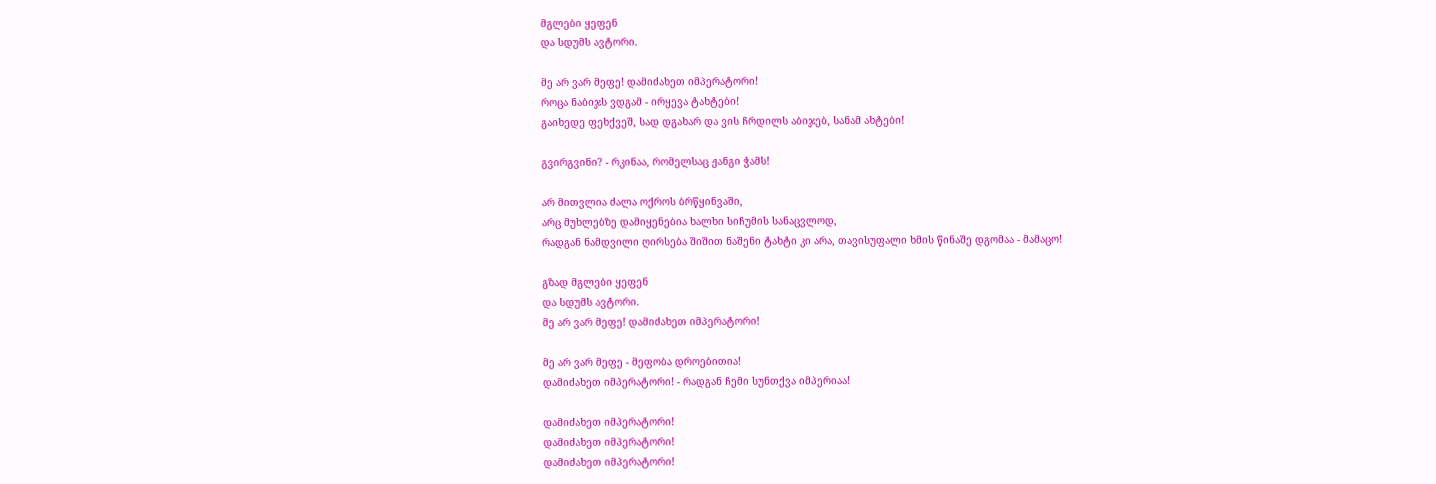მგლები ყეფენ
და სდუმს ავტორი.

მე არ ვარ მეფე! დამიძახეთ იმპერატორი!
როცა ნაბიჯს ვდგამ - ირყევა ტახტები!
გაიხედე ფეხქვეშ, სად დგახარ და ვის ჩრდილს აბიჯებ, სანამ ახტები!

გვირგვინი? - რკინაა, რომელსაც ჟანგი ჭამს!

არ მითვლია ძალა ოქროს ბრწყინვაში,
არც მუხლებზე დამიყენებია ხალხი სიჩუმის სანაცვლოდ,
რადგან ნამდვილი ღირსება შიშით ნაშენი ტახტი კი არა, თავისუფალი ხმის წინაშე დგომაა - მამაცო!

გზად მგლები ყეფენ
და სდუმს ავტორი.
მე არ ვარ მეფე! დამიძახეთ იმპერატორი!

მე არ ვარ მეფე - მეფობა დროებითია!
დამიძახეთ იმპერატორი! - რადგან ჩემი სუნთქვა იმპერიაა!

დამიძახეთ იმპერატორი!
დამიძახეთ იმპერატორი!
დამიძახეთ იმპერატორი!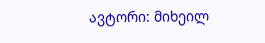ავტორი: მიხეილ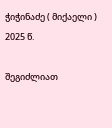ჭიჭინაძე ( მიქაელი )
2025 წ.

შეგიძლიათ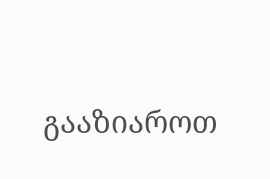გააზიაროთ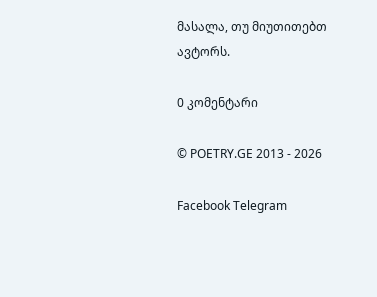მასალა, თუ მიუთითებთ ავტორს.

0 კომენტარი

© POETRY.GE 2013 - 2026

Facebook Telegram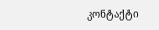კონტაქტი